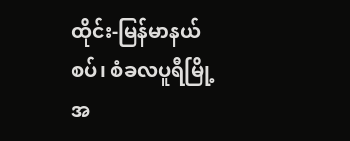ထိုင်း-မြန်မာနယ်စပ်၊ စံခလပူရီမြို့အ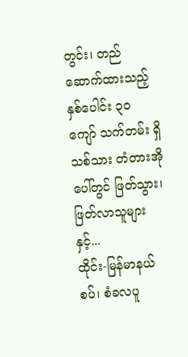တွင်း၊ တည်ဆောက်ထားသည့် နှစ်ပေါင်း ၃၀ ကျော် သက်တမ်း ရှိ သစ်သား တံတားအိုပေါ်တွင် ဖြတ်သွား၊ ဖြတ်လာသူများနှင့်...
ထိုင်း-မြန်မာနယ်စပ်၊ စံခလပူ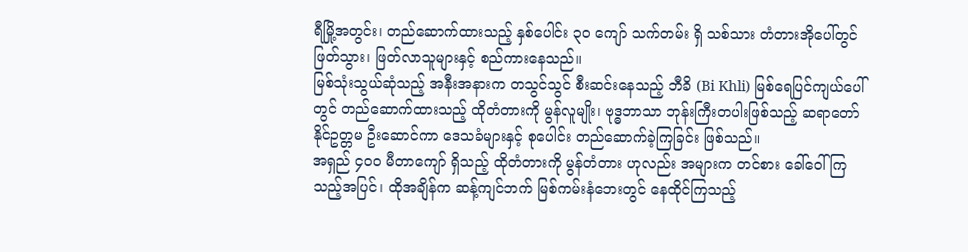ရီမြို့အတွင်း၊ တည်ဆောက်ထားသည့် နှစ်ပေါင်း ၃၀ ကျော် သက်တမ်း ရှိ သစ်သား တံတားအိုပေါ်တွင် ဖြတ်သွား၊ ဖြတ်လာသူများနှင့် စည်ကားနေသည်။
မြစ်သုံးသွယ်ဆုံသည့် အနီးအနားက တသွင်သွင် စီးဆင်းနေသည့် ဘီခိ (Bi Khli) မြစ်ရေပြင်ကျယ်ပေါ်တွင် တည်ဆောက်ထားသည့် ထိုတံတားကို မွန်လူမျိုး၊ ဗုဒ္ဓဘာသာ ဘုန်းကြီးတပါးဖြစ်သည့် ဆရာတော် နိုင်ဥတ္တမ ဦးဆောင်ကာ ဒေသခံများနှင့် စုပေါင်း တည်ဆောက်ခဲ့ကြခြင်း ဖြစ်သည်။
အရှည် ၄၀၀ မီတာကျော် ရှိသည့် ထိုတံတားကို မွန်တံတား ဟုလည်း အများက တင်စား ခေါ်ဝေါ်ကြသည့်အပြင်၊ ထိုအချိန်က ဆန့်ကျင်ဘက် မြစ်ကမ်းနံဘေးတွင် နေထိုင်ကြသည့်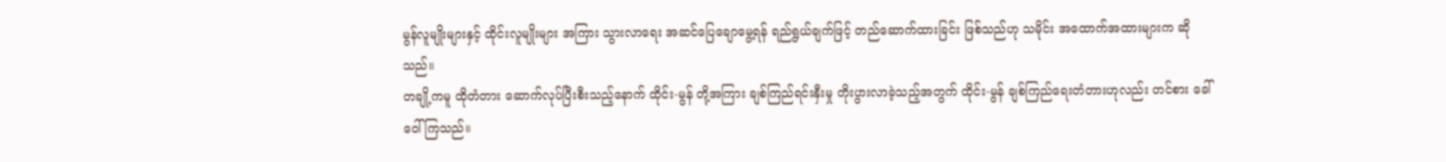မွန်လူမျိုးများနှင့် ထိုင်းလူမျိုးများ အကြား သွားလာရေး အဆင်ပြေချောမွေ့ရန် ရည်ရွယ်ချက်ဖြင့် တည်ဆောက်ထားခြင်း ဖြစ်သည်ဟု သမိုင်း အထောက်အထားများက ဆိုသည်။
တချို့ကမူ ထိုတံတား ဆောက်လုပ်ပြီးစီးသည့်နောက် ထိုင်း-မွန် တို့အကြား ချစ်ကြည်ရင်းနှီးမှု တိုးပွားလာခဲ့သည့်အတွက် ထိုင်း-မွန် ချစ်ကြည်ရေးတံတားဟုလည်း တင်စား ခေါ်ဝေါ်ကြသည်။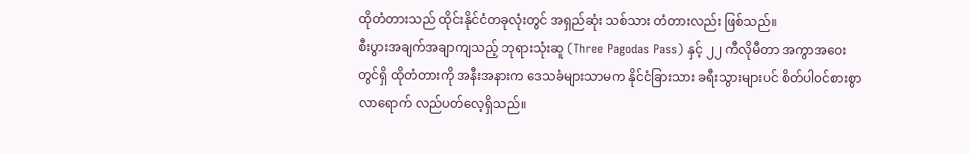ထိုတံတားသည် ထိုင်းနိုင်ငံတခုလုံးတွင် အရှည်ဆုံး သစ်သား တံတားလည်း ဖြစ်သည်။
စီးပွားအချက်အချာကျသည့် ဘုရားသုံးဆူ (Three Pagodas Pass) နှင့် ၂၂ ကီလိုမီတာ အကွာအဝေးတွင်ရှိ ထိုတံတားကို အနီးအနားက ဒေသခံများသာမက နိုင်ငံခြားသား ခရီးသွားများပင် စိတ်ပါ၀င်စားစွာ လာရောက် လည်ပတ်လေ့ရှိသည်။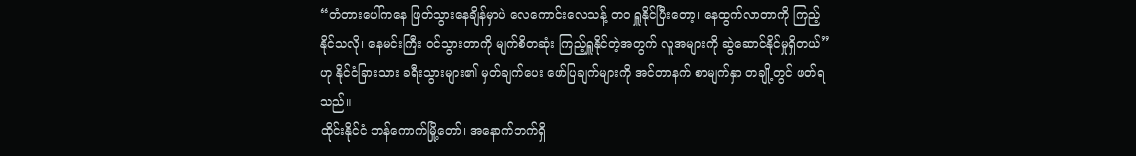“တံတားပေါ်ကနေ ဖြတ်သွားနေချိန်မှာပဲ လေကောင်းလေသန့် တဝ ရှူနိုင်ပြီးတော့၊ နေထွက်လာတာကို ကြည့်နိုင်သလို၊ နေမင်းကြီး ၀င်သွားတာကို မျက်စိတဆုံး ကြည့်ရှူနိုင်တဲ့အတွက် လူအများကို ဆွဲဆောင်နိုင်မှုရှိတယ်” ဟု နိုင်ငံခြားသား ခရီးသွားများ၏ မှတ်ချက်ပေး ဖော်ပြချက်များကို အင်တာနက် စာမျက်နှာ တချို့တွင် ဖတ်ရသည်။
ထိုင်းနိုင်ငံ ဘန်ကောက်မြို့တော်၊ အနောက်ဘက်ရှိ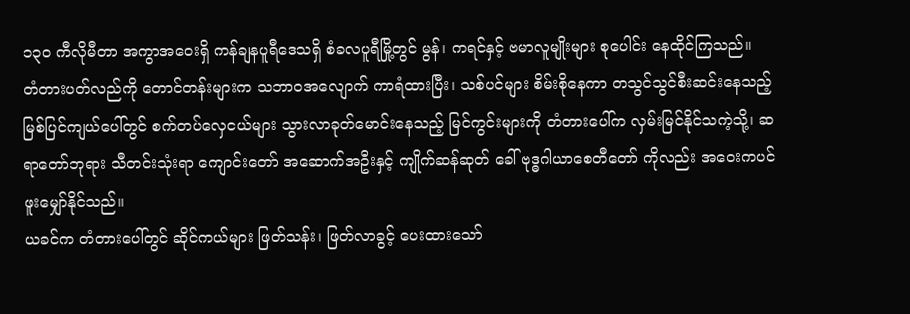၁၃၀ ကီလိုမီတာ အကွာအဝေးရှိ ကန်ချနပူရီဒေသရှိ စံခလပူရီမြို့တွင် မွန်၊ ကရင်နှင့် ဗမာလူမျိုးများ စုပေါင်း နေထိုင်ကြသည်။
တံတားပတ်လည်ကို တောင်တန်းများက သဘာဝအလျောက် ကာရံထားပြီး၊ သစ်ပင်များ စိမ်းစိုနေကာ တသွင်သွင်စီးဆင်းနေသည့် မြစ်ပြင်ကျယ်ပေါ်တွင် စက်တပ်လှေငယ်များ သွားလာခုတ်မောင်းနေသည့် မြင်ကွင်းများကို တံတားပေါ်က လှမ်းမြင်နိုင်သကဲ့သို့၊ ဆရာတော်ဘုရား သီတင်းသုံးရာ ကျောင်းတော် အဆောက်အဦးနှင့် ကျိုက်ဆန်ဆုတ် ခေါ် ဗုဒ္ဓဂါယာစေတီတော် ကိုလည်း အဝေးကပင် ဖူးမျှော်နိုင်သည်။
ယခင်က တံတားပေါ်တွင် ဆိုင်ကယ်များ ဖြတ်သန်း၊ ဖြတ်လာခွင့် ပေးထားသော်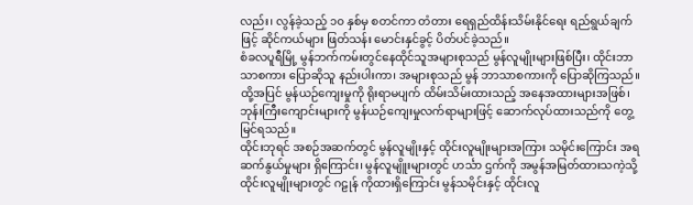လည်း၊ လွန်ခဲ့သည့် ၁၀ နှစ်မှ စတင်ကာ တံတား ရေရှည်ထိန်းသိမ်းနိုင်ရေး ရည်ရွယ်ချက်ဖြင့် ဆိုင်ကယ်များ ဖြတ်သန်း မောင်းနှင်ခွင့် ပိတ်ပင်ခဲ့သည်။
စံခလပူရီမြို့ မွန်ဘက်ကမ်းတွင်နေထိုင်သူအများစုသည် မွန်လူမျိုးများဖြစ်ပြီး၊ ထိုင်းဘာသာစကား ပြောဆိုသူ နည်းပါးကာ၊ အများစုသည် မွန် ဘာသာစကားကို ပြောဆိုကြသည်။
ထို့အပြင် မွန်ယဉ်ကျေးမှုကို ရိုးရာမပျက် ထိမ်းသိမ်းထားသည့် အနေအထားများအဖြစ်၊ ဘုန်းကြီးကျောင်းများကို မွန်ယဉ်ကျေးမှုလက်ရာများဖြင့် ဆောက်လုပ်ထားသည်ကို တွေ့မြင်ရသည်။
ထိုင်းဘုရင် အစဉ်အဆက်တွင် မွန်လူမျိုးနှင့် ထိုင်းလူမျိုးများအကြား သမိုင်းကြောင်း အရ ဆက်နွယ်မှုများ ရှိကြောင်း၊ မွန်လူမျိူးများတွင် ဟင်္သာ ဌက်ကို အမွန်အမြတ်ထားသကဲ့သို့ ထိုင်းလူမျိုးများတွင် ဂဠုန် ကိုထားရှိကြောင်း မွန်သမိုင်းနှင့် ထိုင်းလူ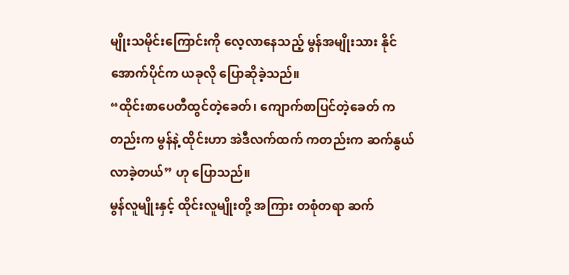မျိုးသမိုင်းကြောင်းကို လေ့လာနေသည့် မွန်အမျိုးသား နိုင်အောက်ပိုင်က ယခုလို ပြောဆိုခဲ့သည်။
“ထိုင်းစာပေတီထွင်တဲ့ခေတ်၊ ကျောက်စာပြင်တဲ့ခေတ် ကတည်းက မွန်နဲ့ ထိုင်းဟာ အဲဒီလက်ထက် ကတည်းက ဆက်နွယ်လာခဲ့တယ်” ဟု ပြောသည်။
မွန်လူမျိုးနှင့် ထိုင်းလူမျိုးတို့ အကြား တစုံတရာ ဆက်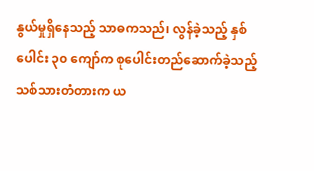နွယ်မှုရှိနေသည့် သာဓကသည်၊ လွန်ခဲ့သည့် နှစ်ပေါင်း ၃၀ ကျော်က စုပေါင်းတည်ဆောက်ခဲ့သည့် သစ်သားတံတားက ယ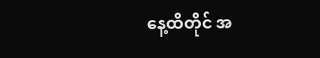နေ့ထိတိုင် အ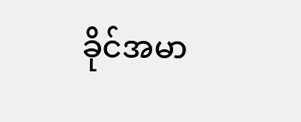ခိုင်အမာ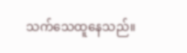သက်သေထူနေသည်။